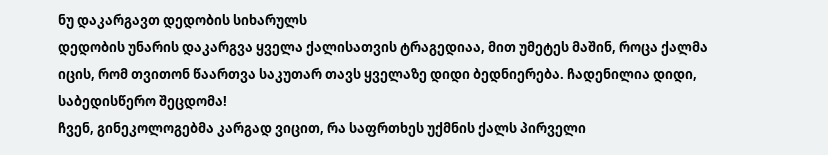ნუ დაკარგავთ დედობის სიხარულს
დედობის უნარის დაკარგვა ყველა ქალისათვის ტრაგედიაა, მით უმეტეს მაშინ, როცა ქალმა იცის, რომ თვითონ წაართვა საკუთარ თავს ყველაზე დიდი ბედნიერება. ჩადენილია დიდი, საბედისწერო შეცდომა!
ჩვენ, გინეკოლოგებმა კარგად ვიცით, რა საფრთხეს უქმნის ქალს პირველი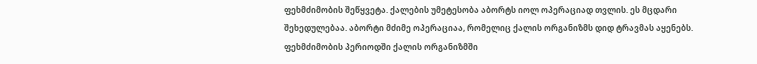ფეხმძიმობის შეწყვეტა. ქალების უმეტესობა აბორტს იოლ ოპერაციად თვლის. ეს მცდარი შეხედულებაა. აბორტი მძიმე ოპერაციაა, რომელიც ქალის ორგანიზმს დიდ ტრავმას აყენებს. ფეხმძიმობის პერიოდში ქალის ორგანიზმში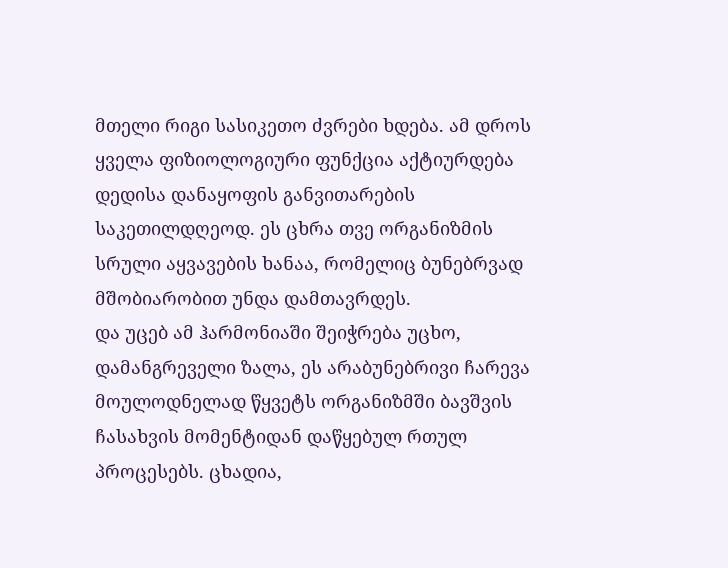მთელი რიგი სასიკეთო ძვრები ხდება. ამ დროს ყველა ფიზიოლოგიური ფუნქცია აქტიურდება დედისა დანაყოფის განვითარების საკეთილდღეოდ. ეს ცხრა თვე ორგანიზმის სრული აყვავების ხანაა, რომელიც ბუნებრვად მშობიარობით უნდა დამთავრდეს.
და უცებ ამ ჰარმონიაში შეიჭრება უცხო, დამანგრეველი ზალა, ეს არაბუნებრივი ჩარევა მოულოდნელად წყვეტს ორგანიზმში ბავშვის ჩასახვის მომენტიდან დაწყებულ რთულ პროცესებს. ცხადია,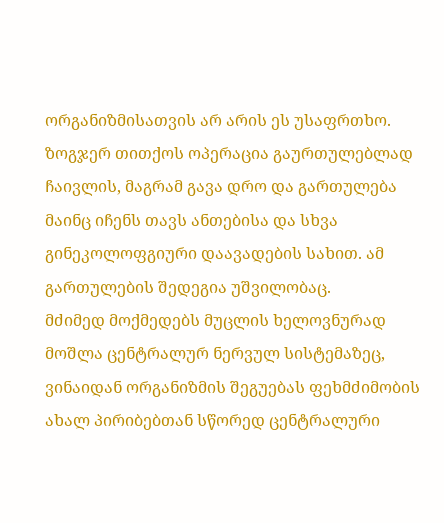ორგანიზმისათვის არ არის ეს უსაფრთხო. ზოგჯერ თითქოს ოპერაცია გაურთულებლად ჩაივლის, მაგრამ გავა დრო და გართულება მაინც იჩენს თავს ანთებისა და სხვა გინეკოლოფგიური დაავადების სახით. ამ გართულების შედეგია უშვილობაც.
მძიმედ მოქმედებს მუცლის ხელოვნურად მოშლა ცენტრალურ ნერვულ სისტემაზეც, ვინაიდან ორგანიზმის შეგუებას ფეხმძიმობის ახალ პირიბებთან სწორედ ცენტრალური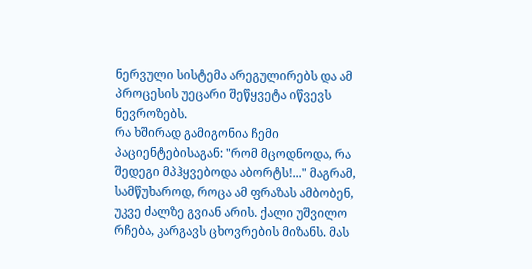ნერვული სისტემა არეგულირებს და ამ პროცესის უეცარი შეწყვეტა იწვევს ნევროზებს.
რა ხშირად გამიგონია ჩემი პაციენტებისაგან: "რომ მცოდნოდა, რა შედეგი მპჰყვებოდა აბორტს!..." მაგრამ, სამწუხაროდ, როცა ამ ფრაზას ამბობენ, უკვე ძალზე გვიან არის. ქალი უშვილო რჩება, კარგავს ცხოვრების მიზანს. მას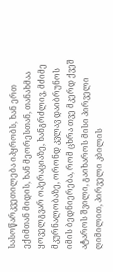სასოწარკვეთილება იპყრობს, ხან ერთ ექიმთან მიდის, ხან მეორესთან, თანახმაა ყოველგვარ ოპერაციაზე, ხანგრძლივ, მძიმე მკურნალობაზე, ორონდ კვლავ დაიბრუნოს იმის ბედნიერება, რომ ცხრა თვე მკერდ ქვეშ ატაროს შვილი, გაიხაროს მისი პირველი ღიმილით, პირველი კბილის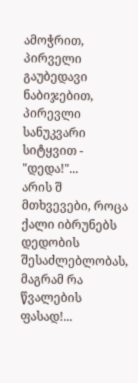ამოჭრით, პირველი გაუბედავი ნაბიჯებით, პირევლი სანუკვარი სიტყვით - "დედა!"...
არის შ მთხვევები, როცა ქალი იბრუნებს დედობის შესაძლებლობას, მაგრამ რა წვალების ფასად!...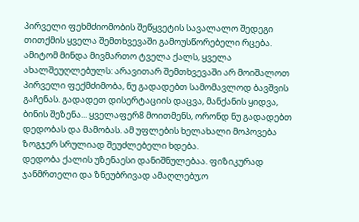პირველი ფეხმძიომობის შეწყვეტის სავალალო შედეგი თითქმის ყველა შემთხვევაში გამოუსწორებელი რცება.
ამიტომ მინდა მივმართო ტველა ქალს, ყველა ახალშეუღლებულს: არავითარ შემთხვევაში არ მოიშალოთ პირველი ფექმძიმობა, ნუ გადადებთ სამომავლოდ ბავშვის გაჩენას. გადადეთ დისერტაციის დაცვა, მანქანის ყიდვა, ბინის შეზენა... ყველაფერ8 მოითმენს, ორონდ ნუ გადადებთ დედობას და მამობას. ამ უფლების ხელახალი მოპოვება ზოგჯერ სრულიად შეუძლებელი ხდება.
დედობა ქალის უზენაესი დანიშნულებაა. ფიზიკურად ჯანმრთელი და ზნეუბრივად ამაღლებუ;ო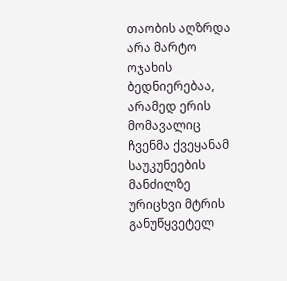თაობის აღზრდა არა მარტო ოჯახის ბედნიერებაა, არამედ ერის მომავალიც
ჩვენმა ქვეყანამ საუკუნეების მანძილზე ურიცხვი მტრის განუწყვეტელ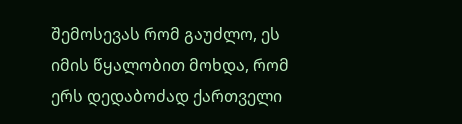შემოსევას რომ გაუძლო, ეს იმის წყალობით მოხდა, რომ ერს დედაბოძად ქართველი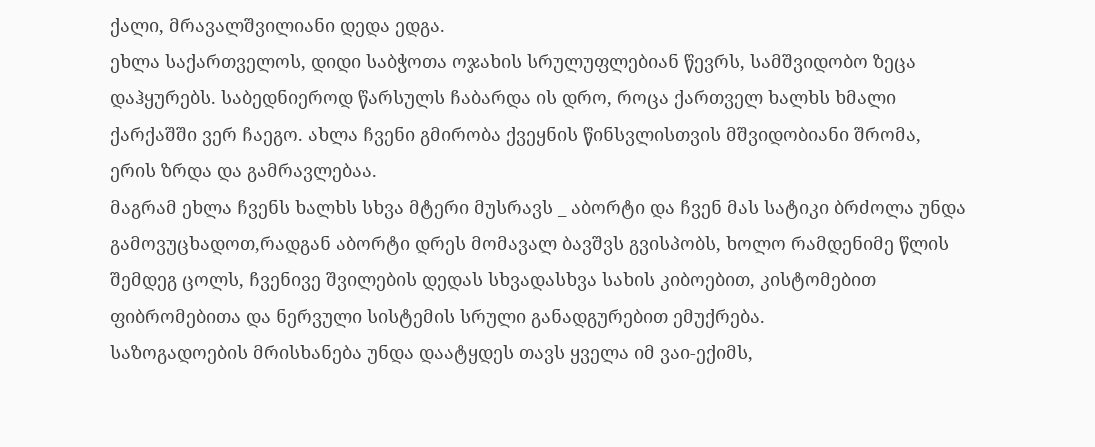ქალი, მრავალშვილიანი დედა ედგა.
ეხლა საქართველოს, დიდი საბჭოთა ოჯახის სრულუფლებიან წევრს, სამშვიდობო ზეცა დაჰყურებს. საბედნიეროდ წარსულს ჩაბარდა ის დრო, როცა ქართველ ხალხს ხმალი ქარქაშში ვერ ჩაეგო. ახლა ჩვენი გმირობა ქვეყნის წინსვლისთვის მშვიდობიანი შრომა, ერის ზრდა და გამრავლებაა.
მაგრამ ეხლა ჩვენს ხალხს სხვა მტერი მუსრავს _ აბორტი და ჩვენ მას სატიკი ბრძოლა უნდა გამოვუცხადოთ,რადგან აბორტი დრეს მომავალ ბავშვს გვისპობს, ხოლო რამდენიმე წლის შემდეგ ცოლს, ჩვენივე შვილების დედას სხვადასხვა სახის კიბოებით, კისტომებით ფიბრომებითა და ნერვული სისტემის სრული განადგურებით ემუქრება.
საზოგადოების მრისხანება უნდა დაატყდეს თავს ყველა იმ ვაი-ექიმს,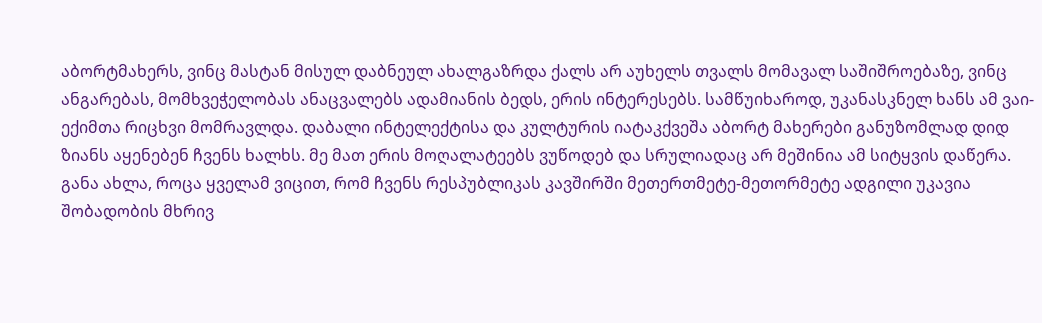აბორტმახერს, ვინც მასტან მისულ დაბნეულ ახალგაზრდა ქალს არ აუხელს თვალს მომავალ საშიშროებაზე, ვინც ანგარებას, მომხვეჭელობას ანაცვალებს ადამიანის ბედს, ერის ინტერესებს. სამწუიხაროდ, უკანასკნელ ხანს ამ ვაი-ექიმთა რიცხვი მომრავლდა. დაბალი ინტელექტისა და კულტურის იატაკქვეშა აბორტ მახერები განუზომლად დიდ ზიანს აყენებენ ჩვენს ხალხს. მე მათ ერის მოღალატეებს ვუწოდებ და სრულიადაც არ მეშინია ამ სიტყვის დაწერა. განა ახლა, როცა ყველამ ვიცით, რომ ჩვენს რესპუბლიკას კავშირში მეთერთმეტე-მეთორმეტე ადგილი უკავია შობადობის მხრივ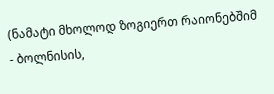(ნამატი მხოლოდ ზოგიერთ რაიონებშიმ - ბოლნისის,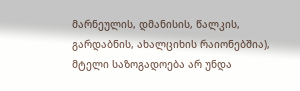მარნეულის, დმანისის, წალკის, გარდაბნის, ახალციხის რაიონებშია), მტელი საზოგადოება არ უნდა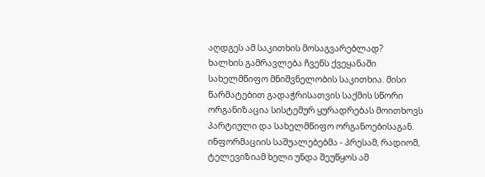აღდგეს ამ საკითხის მოსაგვარებლად?
ხალხის გამრავლება ჩვენს ქვეყანაში სახელმწიფო მნიშვნელობის საკითხია. მისი წარმატებით გადაჭრისათვის საქმის სწორი ორგანიზაცია სისტემურ ყურადრებას მოითხოვს პარტიული და სახელმწიფო ორგანოებისაგან. ინფორმაციის საშუალებებმა - პრესამ, რადიომ, ტელევიზიამ ხელი უნდა შეუწყოს ამ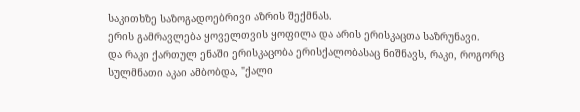საკითხზე საზოგადოებრივი აზრის შექმნას.
ერის გამრავლება ყოველთვის ყოფილა და არის ერისკაცთა საზრუნავი.
და რაკი ქართულ ენაში ერისკაცობა ერისქალობასაც ნიშნავს, რაკი, როგორც სულმნათი აკაი ამბობდა, "ქალი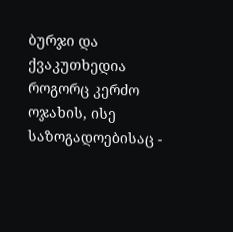ბურჯი და ქვაკუთხედია როგორც კერძო ოჯახის, ისე საზოგადოებისაც -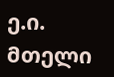ე.ი. მთელი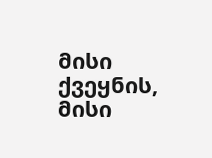მისი ქვეყნის, მისი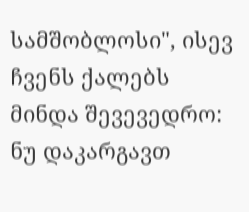სამშობლოსი", ისევ ჩვენს ქალებს მინდა შევევედრო: ნუ დაკარგავთ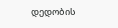დედობის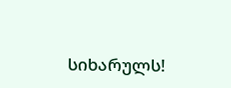სიხარულს!